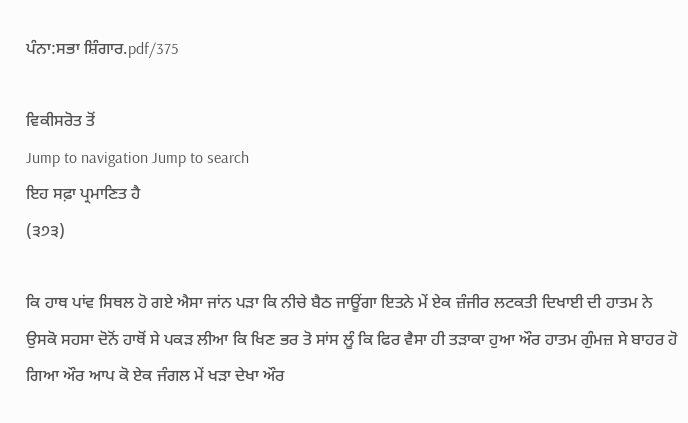ਪੰਨਾ:ਸਭਾ ਸ਼ਿੰਗਾਰ.pdf/375

ਵਿਕੀਸਰੋਤ ਤੋਂ
Jump to navigation Jump to search
ਇਹ ਸਫ਼ਾ ਪ੍ਰਮਾਣਿਤ ਹੈ
(੩੭੩)

ਕਿ ਹਾਥ ਪਾਂਵ ਸਿਥਲ ਹੋ ਗਏ ਐਸਾ ਜਾਂਨ ਪੜਾ ਕਿ ਨੀਚੇ ਬੈਠ ਜਾਊਂਗਾ ਇਤਨੇ ਮੇਂ ਏਕ ਜ਼ੰਜੀਰ ਲਟਕਤੀ ਦਿਖਾਈ ਦੀ ਹਾਤਮ ਨੇ ਉਸਕੋ ਸਹਸਾ ਦੋਨੋਂ ਹਾਥੋਂ ਸੇ ਪਕੜ ਲੀਆ ਕਿ ਖਿਣ ਭਰ ਤੋ ਸਾਂਸ ਲੂੰ ਕਿ ਫਿਰ ਵੈਸਾ ਹੀ ਤੜਾਕਾ ਹੁਆ ਔਰ ਹਾਤਮ ਗੁੰਮਜ਼ ਸੇ ਬਾਹਰ ਹੋ ਗਿਆ ਔਰ ਆਪ ਕੋ ਏਕ ਜੰਗਲ ਮੇਂ ਖੜਾ ਦੇਖਾ ਔਰ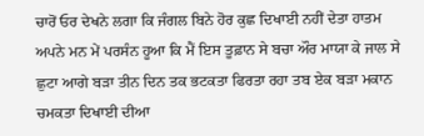ਚਾਰੋਂ ਓਰ ਦੇਖਨੇ ਲਗਾ ਕਿ ਜੰਗਲ ਬਿਨੇ ਹੋਰ ਕੁਛ ਦਿਖਾਈ ਨਹੀਂ ਦੇਤਾ ਹਾਤਮ ਅਪਨੇ ਮਨ ਮੇਂ ਪਰਸੰਨ ਹੂਆ ਕਿ ਮੈਂ ਇਸ ਤੂਫ਼ਾਨ ਸੇ ਬਚਾ ਔਰ ਮਾਯਾ ਕੇ ਜਾਲ ਸੇ ਛੁਟਾ ਆਗੇ ਬੜਾ ਤੀਨ ਦਿਨ ਤਕ ਭਟਕਤਾ ਫਿਰਤਾ ਰਹਾ ਤਬ ਏਕ ਬੜਾ ਮਕਾਨ ਚਮਕਤਾ ਦਿਖਾਈ ਦੀਆ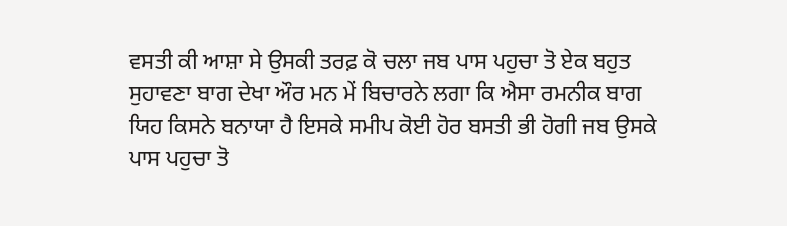ਵਸਤੀ ਕੀ ਆਸ਼ਾ ਸੇ ਉਸਕੀ ਤਰਫ਼ ਕੋ ਚਲਾ ਜਬ ਪਾਸ ਪਹੁਚਾ ਤੋ ਏਕ ਬਹੁਤ ਸੁਹਾਵਣਾ ਬਾਗ ਦੇਖਾ ਔਰ ਮਨ ਮੇਂ ਬਿਚਾਰਨੇ ਲਗਾ ਕਿ ਐਸਾ ਰਮਨੀਕ ਬਾਗ ਯਿਹ ਕਿਸਨੇ ਬਨਾਯਾ ਹੈ ਇਸਕੇ ਸਮੀਪ ਕੋਈ ਹੋਰ ਬਸਤੀ ਭੀ ਹੋਗੀ ਜਬ ਉਸਕੇ ਪਾਸ ਪਹੁਚਾ ਤੋ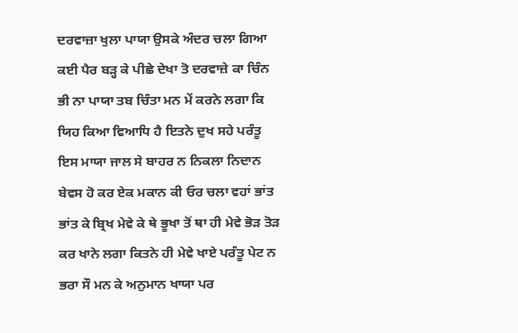ਦਰਵਾਜ਼ਾ ਖੁਲਾ ਪਾਯਾ ਉਸਕੇ ਅੰਦਰ ਚਲਾ ਗਿਆ ਕਈ ਪੈਰ ਬੜ੍ਹ ਕੇ ਪੀਛੇ ਦੇਖਾ ਤੋ ਦਰਵਾਜ਼ੇ ਕਾ ਚਿੰਨ ਭੀ ਨਾ ਪਾਯਾ ਤਬ ਚਿੰਤਾ ਮਨ ਮੇਂ ਕਰਨੇ ਲਗਾ ਕਿ ਯਿਹ ਕਿਆ ਵਿਆਧਿ ਹੈ ਇਤਨੇ ਦੁਖ ਸਹੇ ਪਰੰਤੂ ਇਸ ਮਾਯਾ ਜਾਲ ਸੇ ਬਾਹਰ ਨ ਨਿਕਲਾ ਨਿਦਾਨ ਬੇਵਸ ਹੋ ਕਰ ਏਕ ਮਕਾਨ ਕੀ ਓਰ ਚਲਾ ਵਹਾਂ ਭਾਂਤ ਭਾਂਤ ਕੇ ਬ੍ਰਿਖ ਮੇਵੇ ਕੇ ਥੇ ਭੂਖਾ ਤੋਂ ਥਾ ਹੀ ਮੇਵੇ ਭੋੜ ਤੋੜ ਕਰ ਖਾਨੇ ਲਗਾ ਕਿਤਨੇ ਹੀ ਮੇਵੇ ਖਾਏ ਪਰੰਤੂ ਪੇਟ ਨ ਭਰਾ ਸੌ ਮਨ ਕੇ ਅਨੁਮਾਨ ਖਾਯਾ ਪਰ